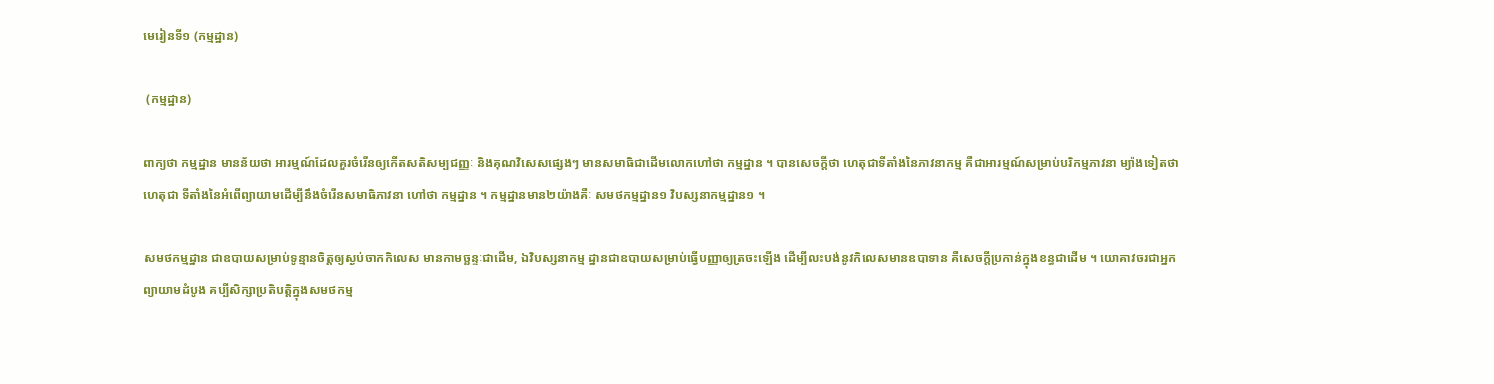មេរៀនទី១ (កម្មដ្ឋាន)

 (កម្មដ្ឋាន)

ពាក្យថា កម្មដ្នាន មានន័យថា អារម្មណ៍ដែលគួរចំរើនឲ្យកើតសតិសម្បជញ្ញៈ និងគុណវិសេសផ្សេងៗ មានសមាធិជាដើមលោកហៅថា កម្មដ្នាន ។ បានសេចក្តីថា ហេតុជាទីតាំងនៃភាវនាកម្ម គឺជាអារម្មណ៍សម្រាប់បរិកម្មភាវនា ម្យ៉ាងទៀតថា ហេតុជា ទីតាំងនៃអំពើព្យាយាមដើម្បីនឹងចំរើនសមាធិភាវនា ហៅថា កម្មដ្នាន ។ កម្មដ្នានមាន២យ៉ាងគឺៈ សមថកម្មដ្នាន១ វិបស្សនាកម្មដ្នាន១ ។

សមថកម្មដ្នាន ជាឧបាយសម្រាប់ទូន្មានចិត្តឲ្យស្ងប់ចាកកិលេស មានកាមច្ឆន្ទៈជាដើម, ឯវិបស្សនាកម្ម ដ្នានជាឧបាយសម្រាប់ធ្វើបញ្ញាឲ្យត្រចះឡើង ដើម្បីលះបង់នូវកិលេសមានឧបាទាន គឺសេចក្តីប្រកាន់ក្នុងខន្ធជាដើម ។ យោគាវចរជាអ្នកព្យាយាមដំបូង គប្បីសិក្សាប្រតិបត្តិក្នុងសមថកម្ម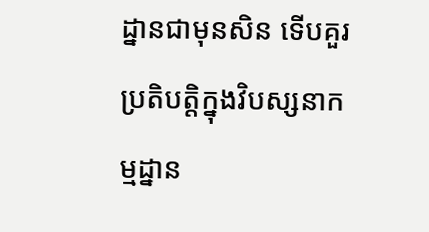ដ្នានជាមុនសិន ទើបគួរប្រតិបត្តិក្នុងវិបស្សនាកម្មដ្នាន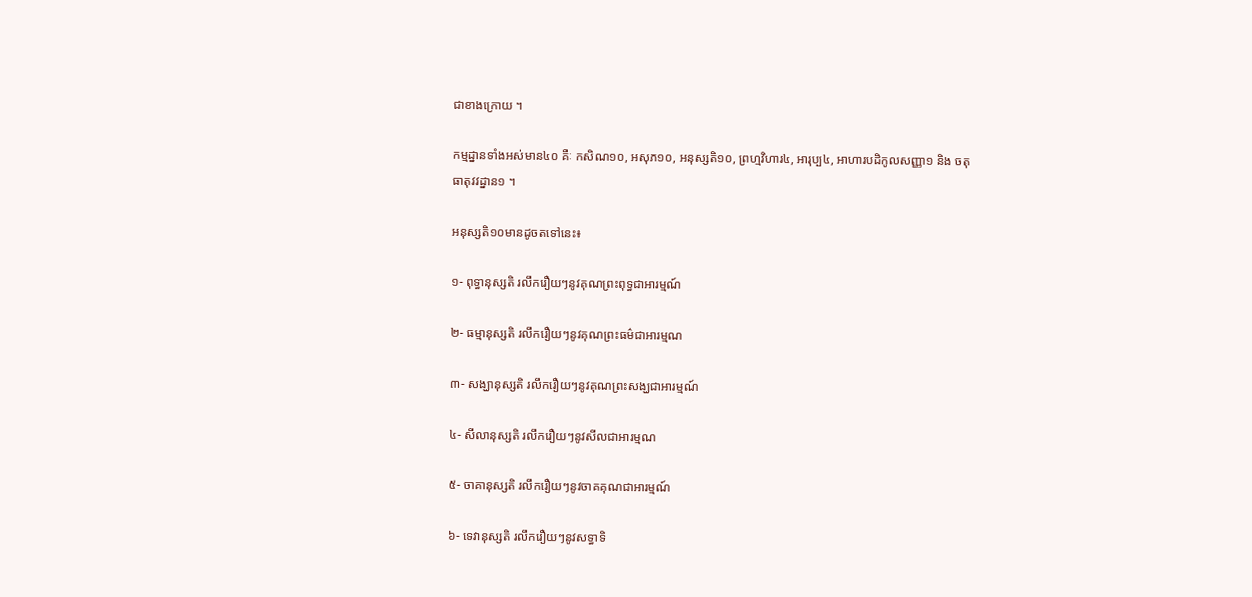ជាខាងក្រោយ ។

កម្មដ្នានទាំងអស់មាន៤០ គឺៈ កសិណ១០, អសុភ១០, អនុស្សតិ១០, ព្រហ្មវិហារ៤, អារុប្ប៤, អាហារបដិកូលសញ្ញា១ និង ចតុធាតុវវដ្នាន១ ។

អនុស្សតិ១០មានដូចតទៅនេះ៖

១- ពុទ្ធានុស្សតិ រលឹករឿយៗនូវគុណព្រះពុទ្ធជាអារម្មណ៍

២- ធម្មានុស្សតិ រលឹករឿយៗនូវគុណព្រះធម៌ជាអារម្មណ

៣- សង្ឃានុស្សតិ រលឹករឿយៗនូវគុណព្រះសង្ឃជាអារម្មណ៍

៤- សីលានុស្សតិ រលឹករឿយៗនូវសីលជាអារម្មណ

៥- ចាគានុស្សតិ រលឹករឿយៗនូវចាគគុណជាអារម្មណ៍

៦- ទេវានុស្សតិ រលឹករឿយៗនូវសទ្ធាទិ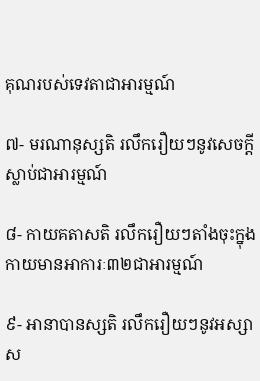គុណរបស់ទេវតាជាអារម្មណ៍

៧- មរណានុស្សតិ រលឹករឿយៗនូវសេចក្តីស្លាប់ជាអារម្មណ៍

៨- កាយគតាសតិ រលឹករឿយៗតាំងចុះក្នុងកាយមានអាការៈ៣២ជាអារម្មណ៍

៩- អានាបានស្សតិ រលឹករឿយៗនូវអស្សាស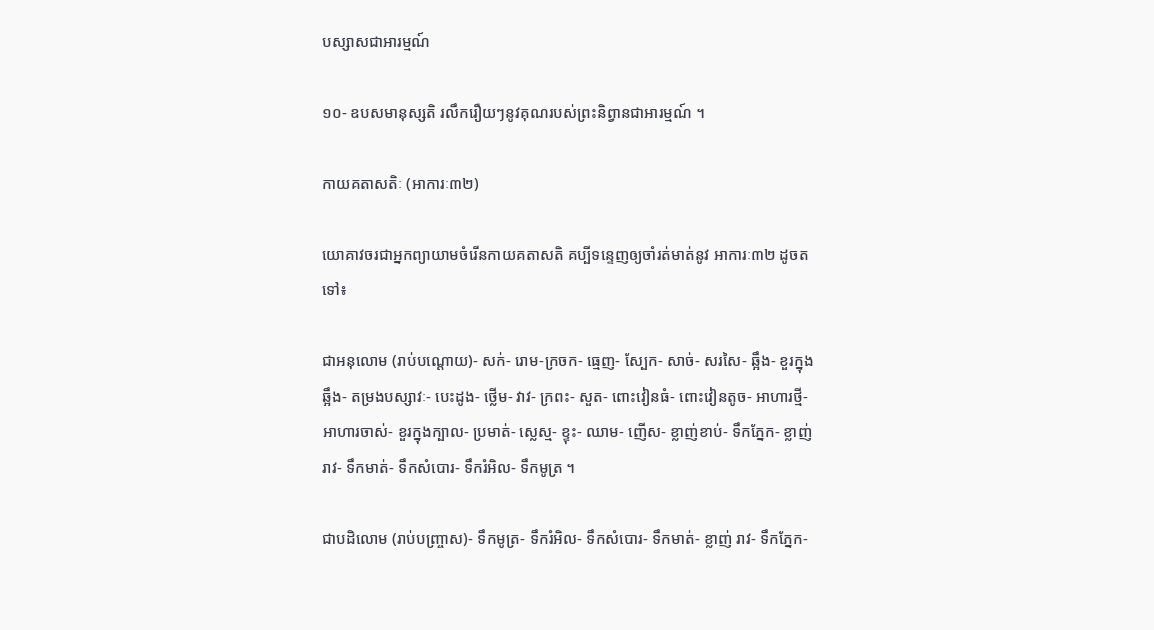បស្សាសជាអារម្មណ៍

១០- ឧបសមានុស្សតិ រលឹករឿយៗនូវគុណរបស់ព្រះនិព្វានជាអារម្មណ៍ ។

កាយគតាសតិៈ (អាការៈ៣២)

យោគាវចរជាអ្នកព្យាយាមចំរើនកាយគតាសតិ គប្បីទន្ទេញឲ្យចាំរត់មាត់នូវ អាការៈ៣២ ដូចតទៅ៖

ជាអនុលោម (រាប់បណ្តោយ)- សក់- រោម-ក្រចក- ធ្មេញ- ស្បែក- សាច់- សរសៃ- ឆ្អឹង- ខួរក្នុងឆ្អឹង- តម្រងបស្សាវៈ- បេះដូង- ថ្លើម- វាវ- ក្រពះ- សួត- ពោះវៀនធំ- ពោះវៀនតូច- អាហារថ្មី- អាហារចាស់- ខួរក្នុងក្បាល- ប្រមាត់- ស្លេស្ម- ខ្ទុះ- ឈាម- ញើស- ខ្លាញ់ខាប់- ទឹកភ្នែក- ខ្លាញ់រាវ- ទឹកមាត់- ទឹកសំបោរ- ទឹករំអិល- ទឹកមូត្រ ។

ជាបដិលោម (រាប់បញ្ច្រាស)- ទឹកមូត្រ- ទឹករំអិល- ទឹកសំបោរ- ទឹកមាត់- ខ្លាញ់ រាវ- ទឹកភ្នែក-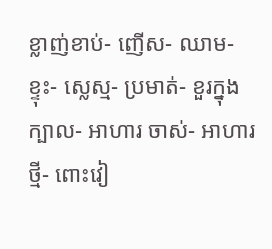ខ្លាញ់ខាប់- ញើស- ឈាម- ខ្ទុះ- ស្លេស្ម- ប្រមាត់- ខួរក្នុងក្បាល- អាហារ ចាស់- អាហារថ្មី- ពោះវៀ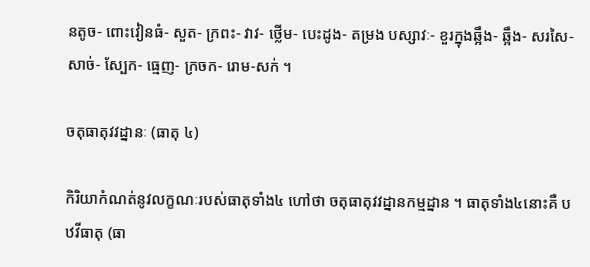នតូច- ពោះវៀនធំ- សួត- ក្រពះ- វាវ- ថ្លើម- បេះដូង- តម្រង បស្សាវៈ- ខួរក្នុងឆ្អឹង- ឆ្អឹង- សរសៃ- សាច់- ស្បែក- ធ្មេញ- ក្រចក- រោម-សក់ ។

ចតុធាតុវវដ្នានៈ (ធាតុ ៤)

កិរិយាកំណត់នូវលក្ខណៈរបស់ធាតុទាំង៤ ហៅថា ចតុធាតុវវដ្នានកម្មដ្នាន ។ ធាតុទាំង៤នោះគឺ បឋវីធាតុ (ធា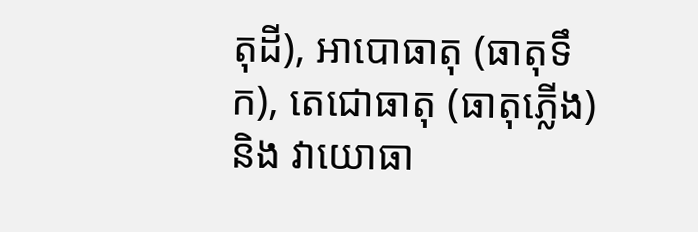តុដី), អាបោធាតុ (ធាតុទឹក), តេជោធាតុ (ធាតុភ្លើង) និង វាយោធា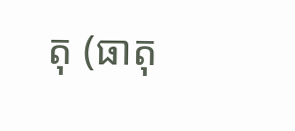តុ (ធាតុ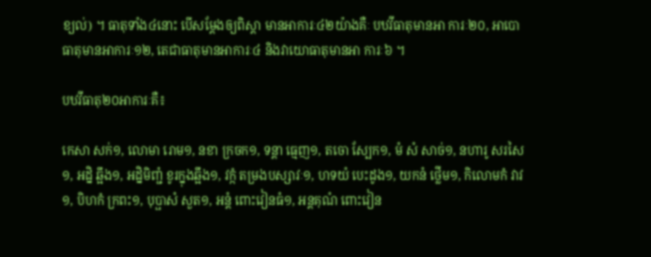ខ្យល់) ។ ធាតុទាំង៤នោះ បើសម្តែងឲ្យពិស្តា មានអាការៈ៤២យ៉ាងគឺៈ បឋវីធាតុមានអា ការៈ២០, អាបោធាតុមានអាការៈ១២, តេជាធាតុមានអាការៈ៤ និងវាយោធាតុមានអា ការៈ៦ ។

បឋវីធាតុ២០អាការៈគឺ៖

កេសា សក់១, លោមា រោម១, នខា ក្រចក១, ទន្តា ធ្មេញ១, តចោ ស្បែក១, មំ សំ សាច់១, នហារូ សរសៃ១, អដ្និ ឆ្អឹង១, អដ្និមិញ្ជំ ខូរក្នុងឆ្អឹង១, វក្កំ តម្រងបស្សាវៈ១, ហទយំ បេះដូង១, យកនំ ថ្លើម១, កិលោមកំ វាវ១, បិហកំ ក្រពះ១, បុប្ផាសំ សួត១, អន្តំ ពោះវៀនធំ១, អន្តគុណំ ពោះវៀន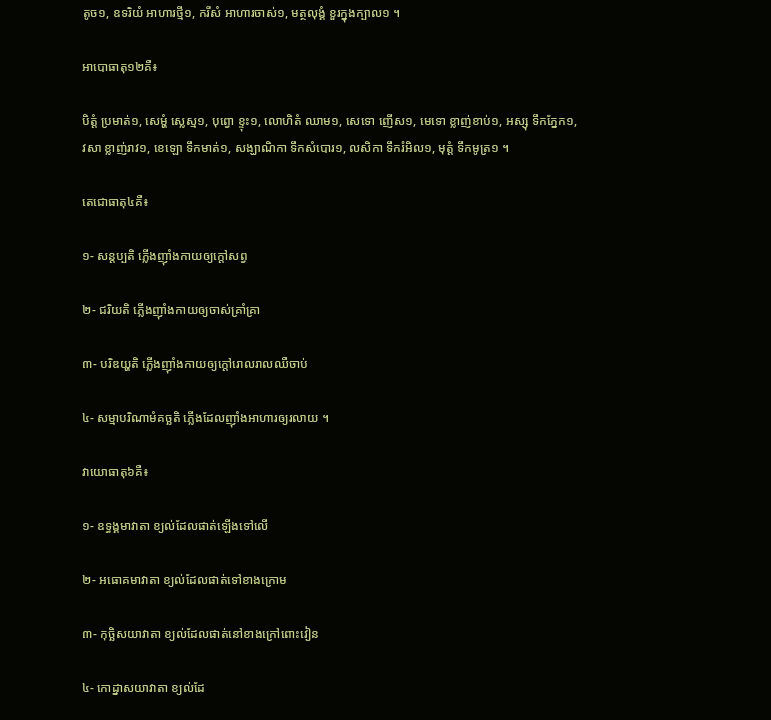តូច១, ឧទរិយំ អាហារថ្មី១, ករីសំ អាហារចាស់១, មត្ថលុង្គំ ខួរក្នុងក្បាល១ ។

អាបោធាតុ១២គឺ៖

បិត្តំ ប្រមាត់១, សេម្ហំ ស្លេស្ម១, បុព្វោ ខ្ទុះ១, លោហិតំ ឈាម១, សេទោ ញើស១, មេទោ ខ្លាញ់ខាប់១, អស្សុ ទឹកភ្នែក១, វសា ខ្លាញ់រាវ១, ខេឡោ ទឹកមាត់១, សង្ឃាណិកា ទឹកសំបោរ១, លសិកា ទឹករំអិល១, មុត្តំ ទឹកមូត្រ១ ។

តេជោធាតុ៤គឺ៖

១- សន្តប្បតិ ភ្លើងញ៉ាំងកាយឲ្យក្តៅសព្វ

២- ជរិយតិ ភ្លើងញ៉ាំងកាយឲ្យចាស់គ្រាំគ្រា

៣- បរិឌយ្ហតិ ភ្លើងញ៉ាំងកាយឲ្យក្តៅរោលរាលឈឺចាប់

៤- សម្មាបរិណាមំគច្ឆតិ ភ្លើងដែលញ៉ាំងអាហារឲ្យរលាយ ។

វាយោធាតុ៦គឺ៖

១- ឧទ្ធង្គមាវាតា ខ្យល់ដែលផាត់ឡើងទៅលើ

២- អធោគមាវាតា ខ្យល់ដែលផាត់ទៅខាងក្រោម

៣- កុច្ឆិសយាវាតា ខ្យល់ដែលផាត់នៅខាងក្រៅពោះវៀន

៤- កោដ្នាសយាវាតា ខ្យល់ដែ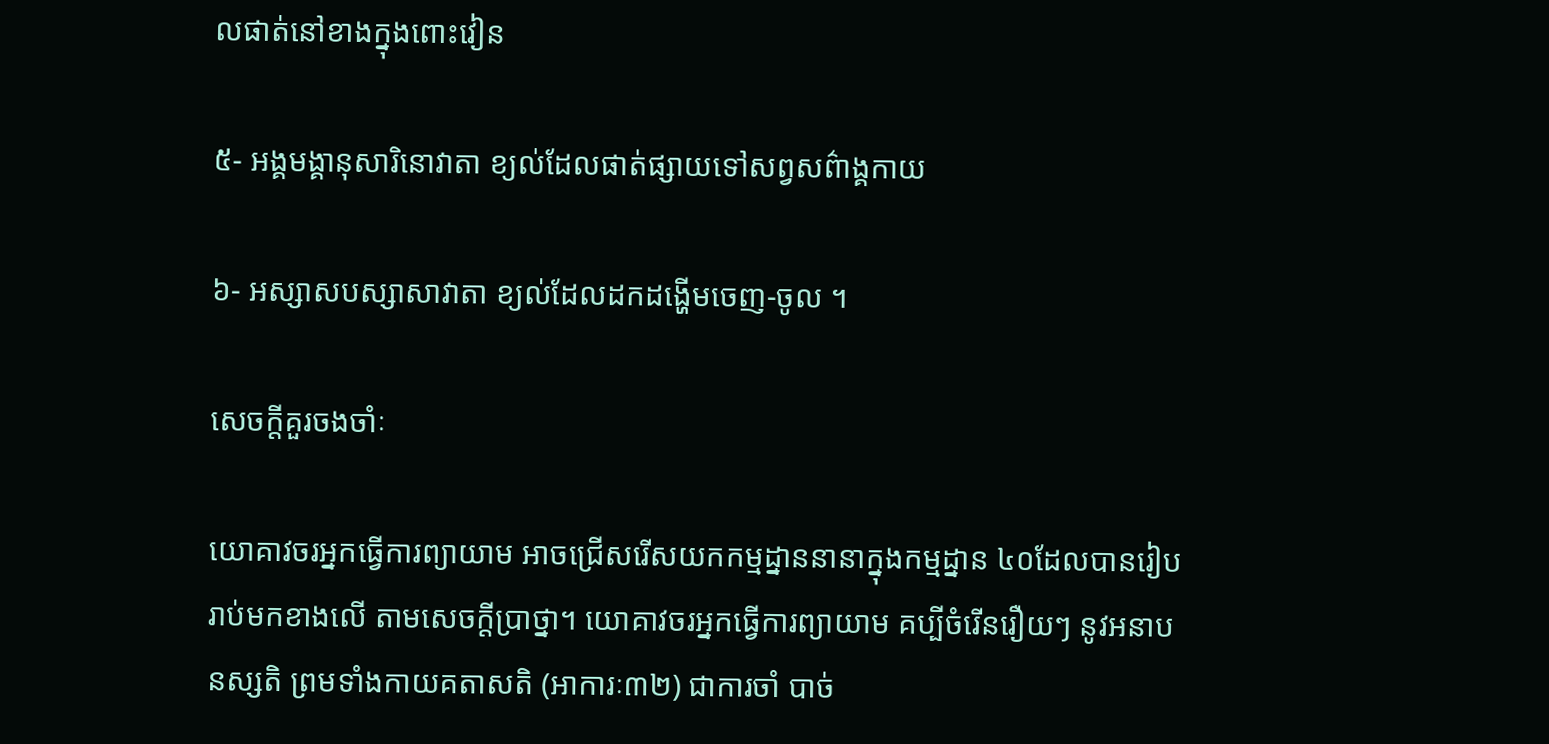លផាត់នៅខាងក្នុងពោះវៀន

៥- អង្គមង្គានុសារិនោវាតា ខ្យល់ដែលផាត់ផ្សាយទៅសព្វសព៌ាង្គកាយ

៦- អស្សាសបស្សាសាវាតា ខ្យល់ដែលដកដង្ហើមចេញ-ចូល ។

សេចក្តីគួរចងចាំៈ

យោគាវចរអ្នកធ្វើការព្យាយាម អាចជ្រើសរើសយកកម្មដ្នាននានាក្នុងកម្មដ្នាន ៤០ដែលបានរៀបរាប់មកខាងលើ តាមសេចក្តីប្រាថ្នា។ យោគាវចរអ្នកធ្វើការព្យាយាម គប្បីចំរើនរឿយៗ នូវអនាបនស្សតិ ព្រមទាំងកាយគតាសតិ (អាការៈ៣២) ជាការចាំ បាច់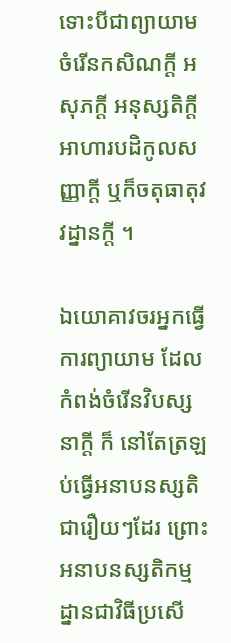ទោះបីជាព្យាយាមចំរើនកសិណក្តី អសុភក្តី អនុស្សតិក្តី អាហារបដិកូលសញ្ញាក្តី ឬក៏ចតុធាតុវវដ្នានក្តី ។

ឯយោគាវចរអ្នកធ្វើការព្យាយាម ដែលកំពង់ចំរើនវិបស្សនាក្តី ក៏ នៅតែត្រឡប់ធ្វើអនាបនស្សតិជារឿយៗដែរ ព្រោះអនាបនស្សតិកម្មដ្នានជាវិធីប្រសើ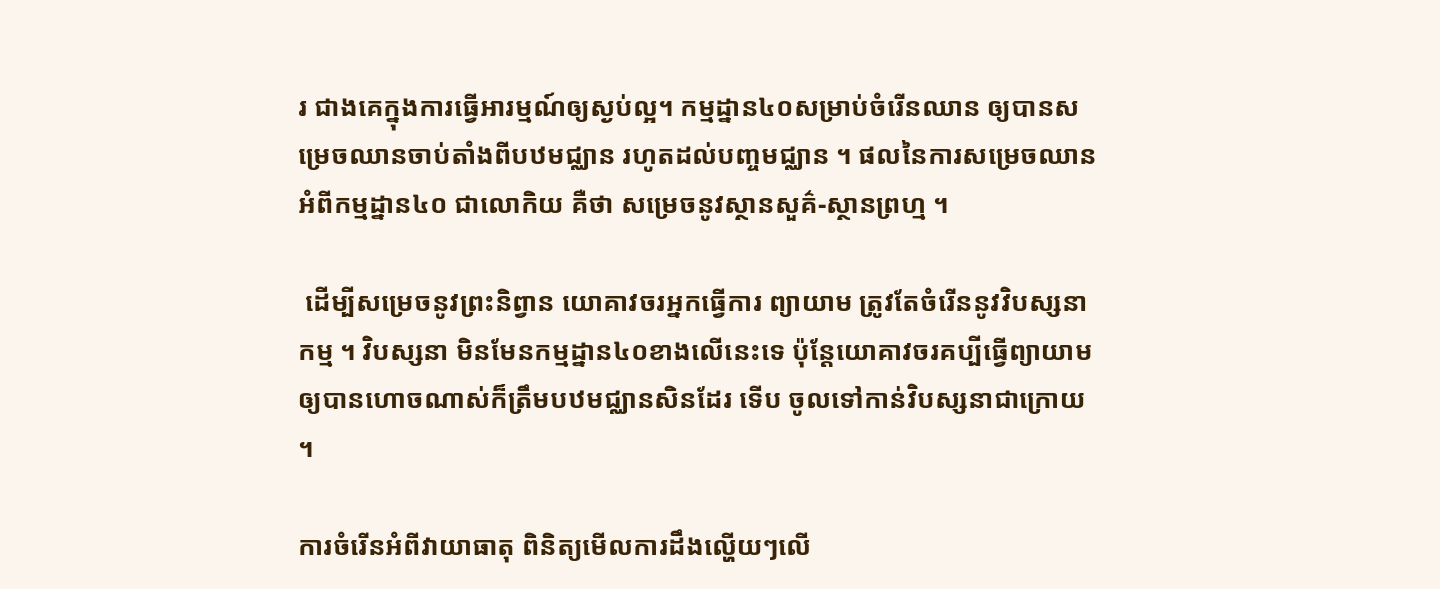រ ជាងគេក្នុងការធ្វើអារម្មណ៍ឲ្យស្ងប់ល្អ។ កម្មដ្នាន៤០សម្រាប់ចំរើនឈាន ឲ្យបានសម្រេចឈានចាប់តាំងពីបឋមជ្ឈាន រហូតដល់បញ្ចមជ្ឈាន ។ ផលនៃការសម្រេចឈានអំពីកម្មដ្នាន៤០ ជាលោកិយ គឺថា សម្រេចនូវស្ថានសួគ៌-ស្ថានព្រហ្ម ។

 ដើម្បីសម្រេចនូវព្រះនិព្វាន យោគាវចរអ្នកធ្វើការ ព្យាយាម ត្រូវតែចំរើននូវវិបស្សនាកម្ម ។ វិបស្សនា មិនមែនកម្មដ្នាន៤០ខាងលើនេះទេ ប៉ុន្តែយោគាវចរគប្បីធ្វើព្យាយាមឲ្យបានហោចណាស់ក៏ត្រឹមបឋមជ្ឈានសិនដែរ ទើប ចូលទៅកាន់វិបស្សនាជាក្រោយ ។

ការចំរើនអំពីវាយាធាតុ ពិនិត្យមើលការដឹងល្ហើយៗលើ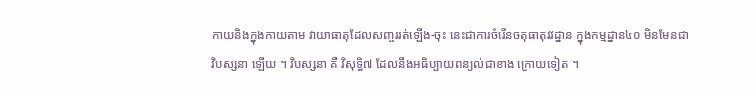កាយនិងក្នុងកាយតាម វាយាធាតុដែលសញ្ចររត់ឡើង-ចុះ នេះជាការចំរើនចតុធាតុវវដ្នាន ក្នុងកម្មដ្នាន៤០ មិនមែនជា វិបស្សនា ឡើយ ។ វិបស្សនា គឺ វិសុទ្ធិ៧ ដែលនឹងអធិប្បាយពន្យល់ជាខាង ក្រោយទៀត ។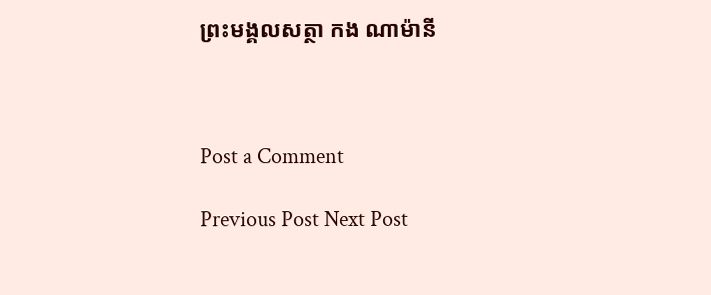ព្រះមង្គលសត្ថា កង ណាម៉ានី



Post a Comment

Previous Post Next Post